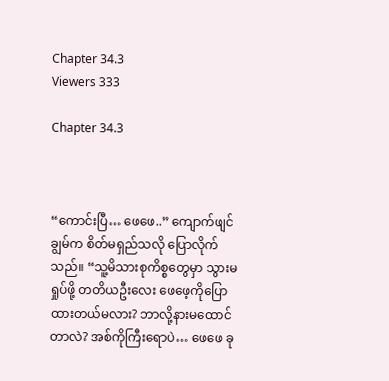Chapter 34.3
Viewers 333

Chapter 34.3



“ကောင်းပြီ… ဖေဖေ..” ကျောက်ဖျင်ချွမ်က စိတ်မရှည်သလို ပြောလိုက်သည်။ “သူ့မိသားစုကိစ္စတွေမှာ သွားမရှုပ်ဖို့ တတိယဦးလေး ဖေဖေ့ကိုပြောထားတယ်မလား? ဘာလို့နားမထောင်တာလဲ? အစ်ကိုကြီးရောပဲ… ဖေဖေ ခု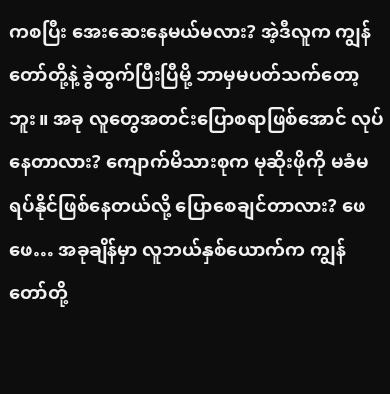ကစပြီး အေးဆေးနေမယ်မလား? အဲ့ဒီလူက ကျွန်တော်တို့နဲ့ ခွဲထွက်ပြီးပြီမို့ ဘာမှမပတ်သက်တော့ဘူး။ အခု လူတွေအတင်းပြောစရာဖြစ်အောင် လုပ်နေတာလား? ကျောက်မိသားစုက မုဆိုးဖိုကို မခံမရပ်နိုင်ဖြစ်နေတယ်လို့ ပြောစေချင်တာလား? ဖေဖေ… အခုချိန်မှာ လူဘယ်နှစ်ယောက်က ကျွန်တော်တို့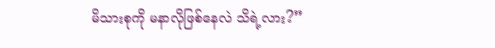မိသားစုကို မနာလိုဖြစ်နေလဲ သိရဲ့လား?”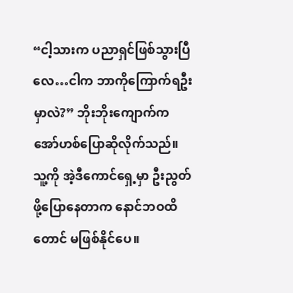“ငါ့သားက ပညာရှင်ဖြစ်သွားပြီလေ…ငါက ဘာကိုကြောက်ရဦးမှာလဲ?” ဘိုးဘိုးကျောက်က အော်ဟစ်ပြောဆိုလိုက်သည်။ သူ့ကို အဲ့ဒီကောင်ရှေ့မှာ ဦးညွတ်ဖို့ပြောနေတာက နောင်ဘဝထိတောင် မဖြစ်နိုင်ပေ။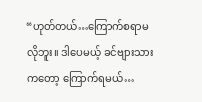“ဟုတ်တယ်…ကြောက်စရာမလိုဘူး။ ဒါပေမယ့် ခင်ဗျားသားကတော့ ကြောက်ရမယ်…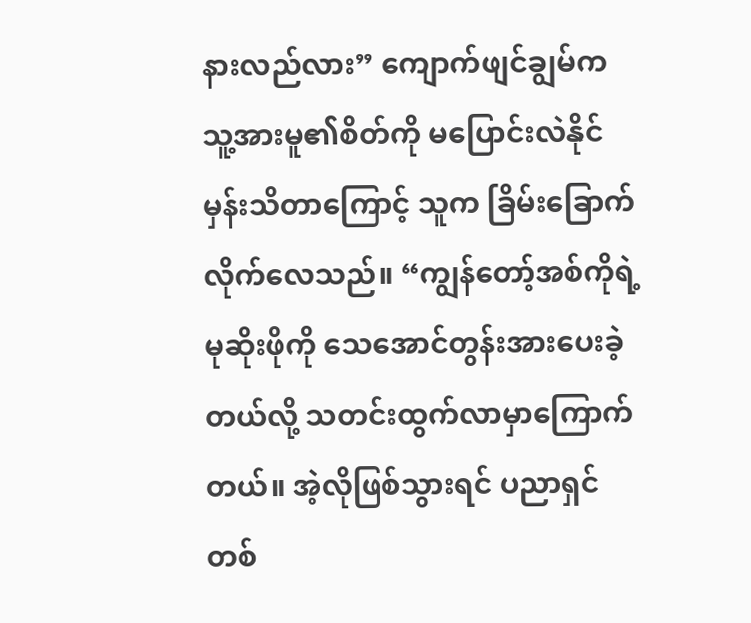နားလည်လား” ကျောက်ဖျင်ချွမ်က သူ့အားမူ၏စိတ်ကို မပြောင်းလဲနိုင်မှန်းသိတာကြောင့် သူက ခြိမ်းခြောက်လိုက်လေသည်။ “ကျွန်တော့်အစ်ကိုရဲ့မုဆိုးဖိုကို သေအောင်တွန်းအားပေးခဲ့တယ်လို့ သတင်းထွက်လာမှာကြောက်တယ်။ အဲ့လိုဖြစ်သွားရင် ပညာရှင်တစ်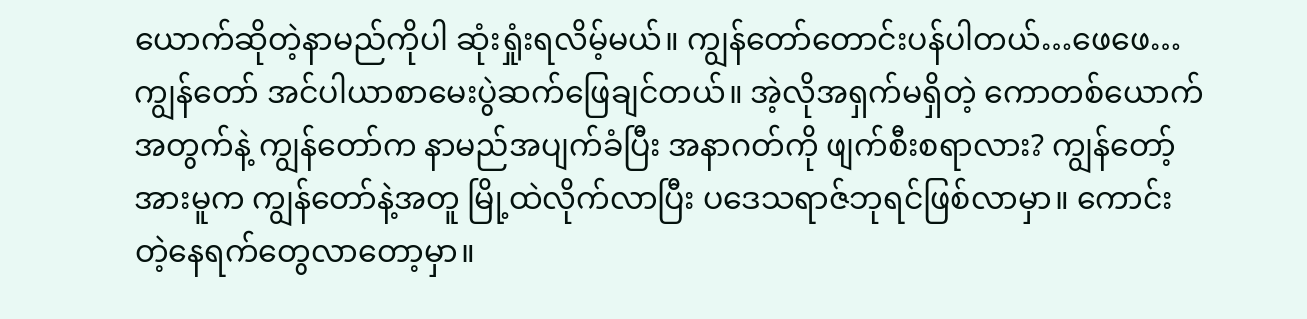ယောက်ဆိုတဲ့နာမည်ကိုပါ ဆုံးရှုံးရလိမ့်မယ်။ ကျွန်တော်တောင်းပန်ပါတယ်…ဖေဖေ… ကျွန်တော် အင်ပါယာစာမေးပွဲဆက်ဖြေချင်တယ်။ အဲ့လိုအရှက်မရှိတဲ့ ကောတစ်ယောက်အတွက်နဲ့ ကျွန်တော်က နာမည်အပျက်ခံပြီး အနာဂတ်ကို ဖျက်စီးစရာလား? ကျွန်တော့်အားမူက ကျွန်တော်နဲ့အတူ မြို့ထဲလိုက်လာပြီး ပဒေသရာဇ်ဘုရင်ဖြစ်လာမှာ။ ကောင်းတဲ့နေရက်တွေလာတော့မှာ။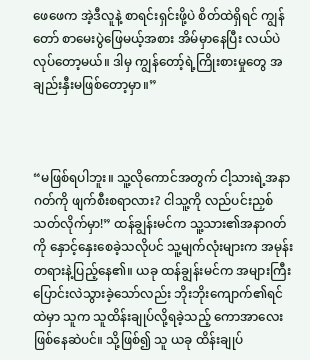ဖေဖေက အဲ့ဒီလူနဲ့ စာရင်းရှင်းဖို့ပဲ စိတ်ထဲရှိရင် ကျွန်တော် စာမေးပွဲဖြေမယ့်အစား အိမ်မှာနေပြီး လယ်ပဲလုပ်တော့မယ်။ ဒါမှ ကျွန်တော့်ရဲ့ကြိုးစားမှုတွေ အချည်းနှီးမဖြစ်တော့မှာ။”



“မဖြစ်ရပါဘူး။ သူ့လိုကောင်အတွက် ငါ့သားရဲ့အနာဂတ်ကို ဖျက်စီးစရာလား? ငါသူ့ကို လည်ပင်းညှစ်သတ်လိုက်မှာ!” ထန်ချွန်းမင်က သူ့သား၏အနာဂတ်ကို နှောင့်နှေးစေခဲ့သလိုပင် သူ့မျက်လုံးများက အမုန်းတရားနဲ့ပြည့်နေ၏။ ယခု ထန်ချွန်းမင်က အများကြီးပြောင်းလဲသွားခဲ့သော်လည်း ဘိုးဘိုးကျောက်၏ရင်ထဲမှာ သူက သူထိန်းချုပ်လို့ရခဲ့သည့် ကောအာလေးဖြစ်နေဆဲပင်။ သို့ဖြစ်၍ သူ ယခု ထိန်းချုပ်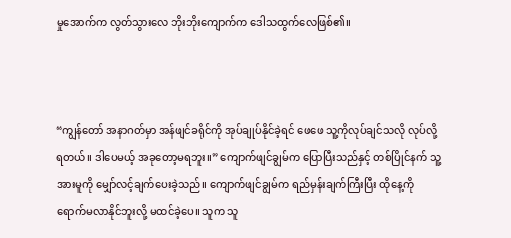မှုအောက်က လွတ်သွားလေ ဘိုးဘိုးကျောက်က ဒေါသထွက်လေဖြစ်၏။



“ကျွန်တော် အနာဂတ်မှာ အန်ဖျင်ခရိုင်ကို အုပ်ချုပ်နိုင်ခဲ့ရင် ဖေဖေ သူ့ကိုလုပ်ချင်သလို လုပ်လို့ရတယ်။ ဒါပေမယ့် အခုတော့မရဘူး။” ကျောက်ဖျင်ချွမ်က ပြောပြီးသည်နှင့် တစ်ပြိုင်နက် သူ့အားမူကို မျှော်လင့်ချက်ပေးခဲ့သည်။ ကျောက်ဖျင်ချွမ်က ရည်မှန်းချက်ကြီးပြီး ထိုနေ့ကို ရောက်မလာနိုင်ဘူးလို့ မထင်ခဲ့ပေ။ သူက သူ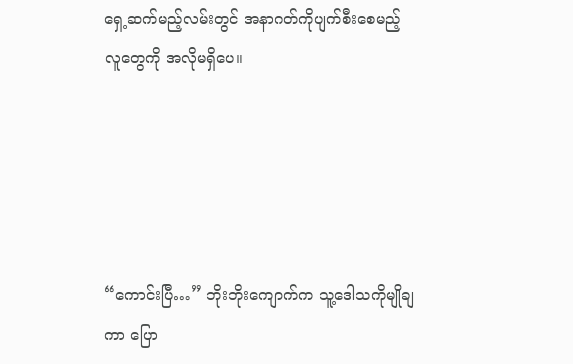ရှေ့ဆက်မည့်လမ်းတွင် အနာဂတ်ကိုပျက်စီးစေမည့် လူတွေကို အလိုမရှိပေ။





“ကောင်းပြီ…” ဘိုးဘိုးကျောက်က သူ့ဒေါသကိုမျိုချကာ ပြော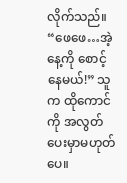လိုက်သည်။ “ဖေဖေ…အဲ့နေ့ကို စောင့်နေမယ်!” သူက ထိုကောင်ကို အလွတ်ပေးမှာမဟုတ်ပေ။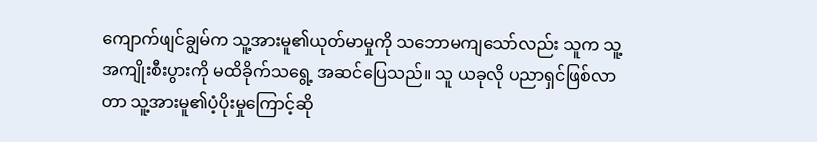ကျောက်ဖျင်ချွမ်က သူ့အားမူ၏ယုတ်မာမှုကို သဘောမကျသော်လည်း သူက သူ့အကျိုးစီးပွားကို မထိခိုက်သရွေ့ အဆင်ပြေသည်။ သူ ယခုလို ပညာရှင်ဖြစ်လာတာ သူ့အားမူ၏ပံ့ပိုးမှုကြောင့်ဆို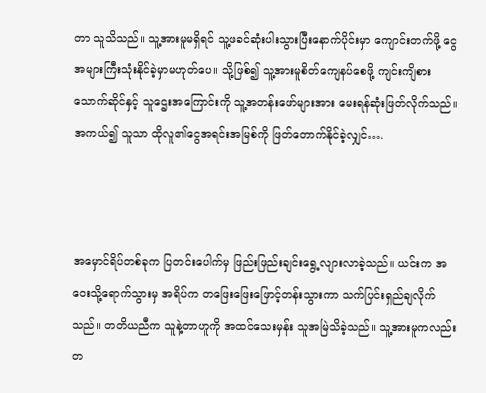တာ သူသိသည်။ သူ့အားမူမရှိရင် သူ့ဖခင်ဆုံးပါးသွားပြီးနောက်ပိုင်းမှာ ကျောင်းတက်ဖို့ ငွေအများကြီးသုံးနိုင်ခဲ့မှာမဟုတ်ပေ။ သို့ဖြစ်၍ သူ့အားမူစိတ်ကျေနပ်စေဖို့ ကျင်းကျိစားသောက်ဆိုင်နှင့် သူဌေးအကြောင်းကို သူ့အတန်းဖော်များအား မေးရန်ဆုံးဖြတ်လိုက်သည်။ အကယ်၍ သူသာ ထိုလူ၏ငွေအရင်းအမြစ်ကို ဖြတ်တောက်နိုင်ခဲ့လျှင်….



အမှောင်ရိပ်တစ်ခုက ပြတင်းပေါက်မှ ဖြည်းဖြည်းချင်းရွေ့လျားလာခဲ့သည်။ ယင်းက အဝေးသို့ရောက်သွားမှ အရိပ်က တဖြေးဖြေးဖြောင့်တန်းသွားကာ သက်ပြင်းရှည်ချလိုက်သည်။ တတိယညီက သူနဲ့တာဟူကို အထင်သေးမှန်း သူအမြဲသိခဲ့သည်။ သူ့အားမူကလည်း တ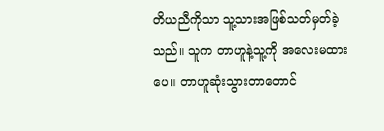တိယညီကိုသာ သူ့သားအဖြစ်သတ်မှတ်ခဲ့သည်။ သူက တာဟူနဲ့သူ့ကို အလေးမထားပေ။ တာဟူဆုံးသွားတာတောင်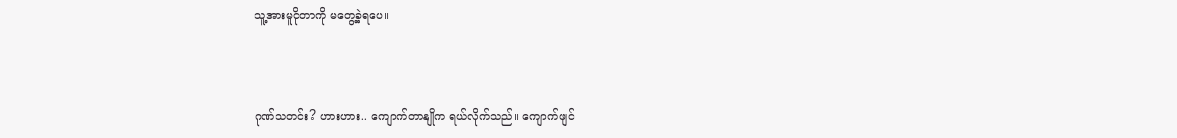သူ့အားမူငိုတာကို မတွေ့ခဲ့ရပေ။



ဂုဏ်သတင်း? ဟားဟား.. ကျောက်တာနျိုက ရယ်လိုက်သည်။ ကျောက်ဖျင်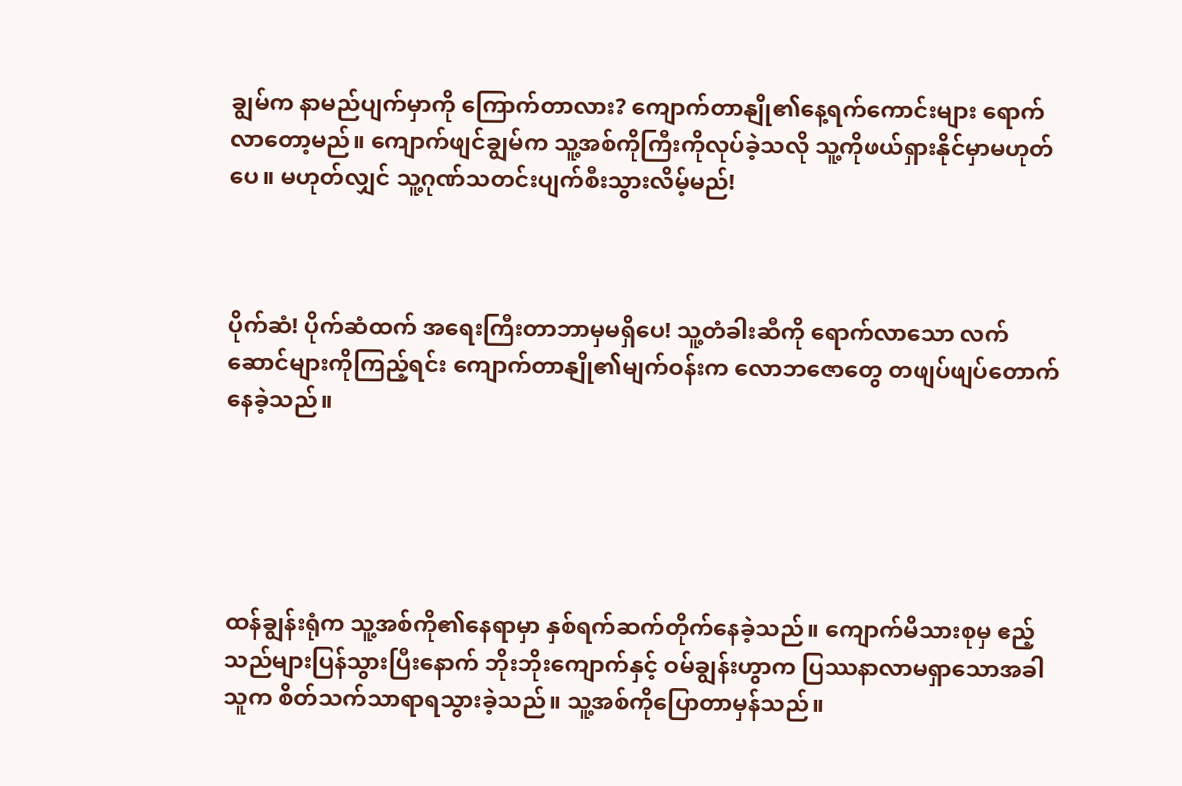ချွမ်က နာမည်ပျက်မှာကို ကြောက်တာလား? ကျောက်တာနျို၏နေ့ရက်ကောင်းများ ရောက်လာတော့မည်။ ကျောက်ဖျင်ချွမ်က သူ့အစ်ကိုကြီးကိုလုပ်ခဲ့သလို သူ့ကိုဖယ်ရှားနိုင်မှာမဟုတ်ပေ။ မဟုတ်လျှင် သူ့ဂုဏ်သတင်းပျက်စီးသွားလိမ့်မည်!



ပိုက်ဆံ! ပိုက်ဆံထက် အရေးကြီးတာဘာမှမရှိပေ! သူ့တံခါးဆီကို ရောက်လာသော လက်ဆောင်များကိုကြည့်ရင်း ကျောက်တာနျို၏မျက်ဝန်းက လောဘဇောတွေ တဖျပ်ဖျပ်တောက်နေခဲ့သည်။





ထန်ချွန်းရုံက သူ့အစ်ကို၏နေရာမှာ နှစ်ရက်ဆက်တိုက်နေခဲ့သည်။ ကျောက်မိသားစုမှ ဧည့်သည်များပြန်သွားပြီးနောက် ဘိုးဘိုးကျောက်နှင့် ဝမ်ချွန်းဟွာက ပြဿနာလာမရှာသောအခါ သူက စိတ်သက်သာရာရသွားခဲ့သည်။ သူ့အစ်ကိုပြောတာမှန်သည်။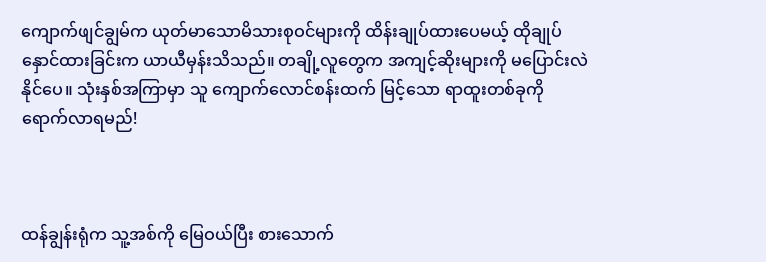ကျောက်ဖျင်ချွမ်က ယုတ်မာသောမိသားစုဝင်များကို ထိန်းချုပ်ထားပေမယ့် ထိုချုပ်နှောင်ထားခြင်းက ယာယီမှန်းသိသည်။ တချို့လူတွေက အကျင့်ဆိုးများကို မပြောင်းလဲနိုင်ပေ။ သုံးနှစ်အကြာမှာ သူ ကျောက်လောင်စန်းထက် မြင့်သော ရာထူးတစ်ခုကို ရောက်လာရမည်!



ထန်ချွန်းရုံက သူ့အစ်ကို မြေဝယ်ပြီး စားသောက်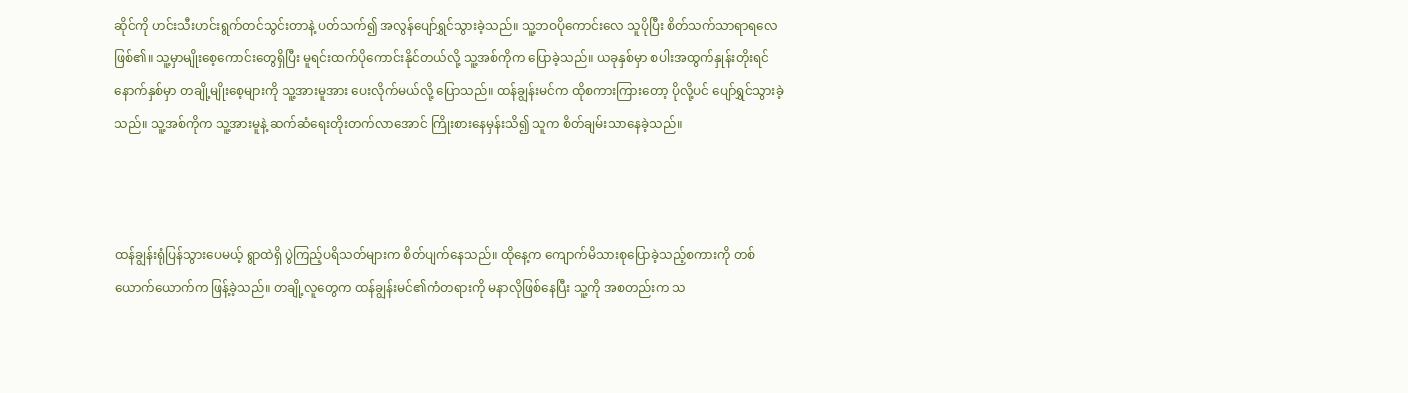ဆိုင်ကို ဟင်းသီးဟင်းရွက်တင်သွင်းတာနဲ့ ပတ်သက်၍ အလွန်ပျော်ရွှင်သွားခဲ့သည်။ သူ့ဘဝပိုကောင်းလေ သူပိုပြီး စိတ်သက်သာရာရလေဖြစ်၏။ သူ့မှာမျိုးစေ့ကောင်းတွေရှိပြီး မူရင်းထက်ပိုကောင်းနိုင်တယ်လို့ သူ့အစ်ကိုက ပြောခဲ့သည်။ ယခုနှစ်မှာ စပါးအထွက်နှုန်းတိုးရင် နောက်နှစ်မှာ တချို့မျိုးစေ့များကို သူ့အားမူအား ပေးလိုက်မယ်လို့ ပြောသည်။ ထန်ချွန်းမင်က ထိုစကားကြားတော့ ပိုလို့ပင် ပျော်ရွှင်သွားခဲ့သည်။ သူ့အစ်ကိုက သူ့အားမူနဲ့ ဆက်ဆံရေးတိုးတက်လာအောင် ကြိုးစားနေမှန်းသိ၍ သူက စိတ်ချမ်းသာနေခဲ့သည်။



ထန်ချွန်းရုံပြန်သွားပေမယ့် ရွာထဲရှိ ပွဲကြည့်ပရိသတ်များက စိတ်ပျက်နေသည်။ ထိုနေ့က ကျောက်မိသားစုပြောခဲ့သည့်စကားကို တစ်ယောက်ယောက်က ဖြန့်ခဲ့သည်။ တချို့လူတွေက ထန်ချွန်းမင်၏ကံတရားကို မနာလိုဖြစ်နေပြီး သူ့ကို အစတည်းက သ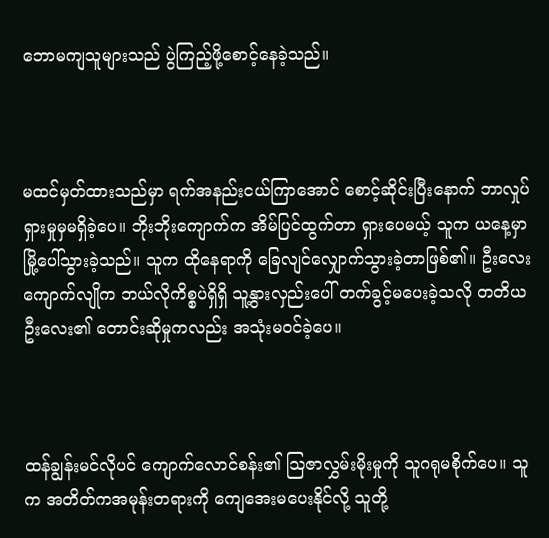ဘောမကျသူများသည် ပွဲကြည့်ဖို့စောင့်နေခဲ့သည်။



မထင်မှတ်ထားသည်မှာ ရက်အနည်းငယ်ကြာအောင် စောင့်ဆိုင်းပြီးနောက် ဘာလှုပ်ရှားမှုမှမရှိခဲ့ပေ။ ဘိုးဘိုးကျောက်က အိမ်ပြင်ထွက်တာ ရှားပေမယ့် သူက ယနေ့မှာ မြို့ပေါ်သွားခဲ့သည်။ သူက ထိုနေရာကို ခြေလျင်လျှောက်သွားခဲ့တာဖြစ်၏။ ဦးလေးကျောက်လျိုက ဘယ်လိုကိစ္စပဲရှိရှိ သူ့နွားလှည်းပေါ် တက်ခွင့်မပေးခဲ့သလို တတိယဦးလေး၏ တောင်းဆိုမှုကလည်း အသုံးမဝင်ခဲ့ပေ။



ထန်ချွန်းမင်လိုပင် ကျောက်လောင်စန်း၏ သြဇာလွှမ်းမိုးမှုကို သူဂရုမစိုက်ပေ။ သူက အတိတ်ကအမုန်းတရားကို ကျေအေးမပေးနိုင်လို့ သူတို့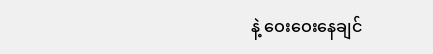နဲ့ ဝေးဝေးနေချင်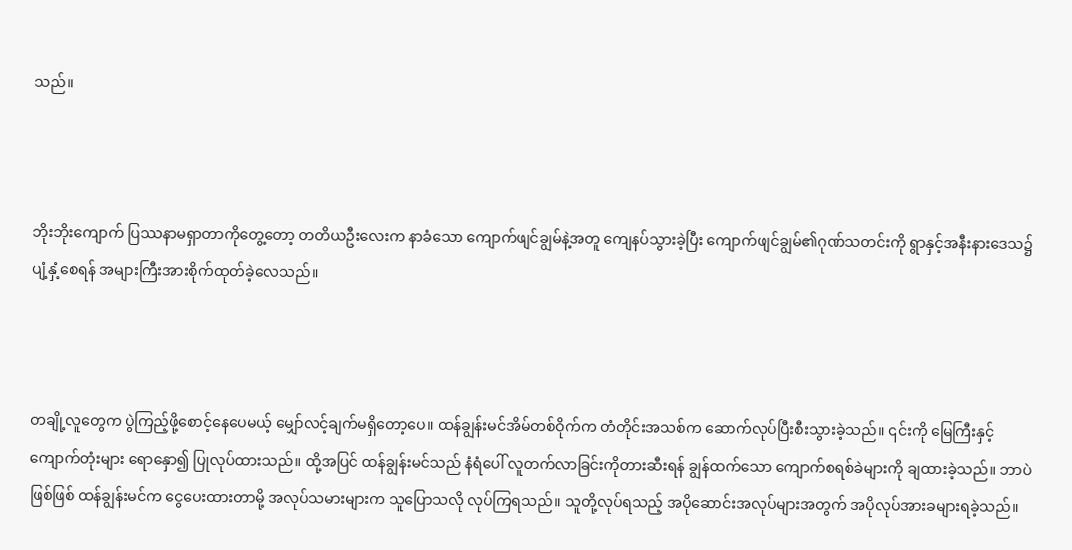သည်။



ဘိုးဘိုးကျောက် ပြဿနာမရှာတာကိုတွေ့တော့ တတိယဦးလေးက နာခံသော ကျောက်ဖျင်ချွမ်နဲ့အတူ ကျေနပ်သွားခဲ့ပြီး ကျောက်ဖျင်ချွမ်၏ဂုဏ်သတင်းကို ရွာနှင့်အနီးနားဒေသ၌ ပျံ့နှံ့စေရန် အများကြီးအားစိုက်ထုတ်ခဲ့လေသည်။



တချို့လူတွေက ပွဲကြည့်ဖို့စောင့်နေပေမယ့် မျှော်လင့်ချက်မရှိတော့ပေ။ ထန်ချွန်းမင်အိမ်တစ်ဝိုက်က တံတိုင်းအသစ်က ဆောက်လုပ်ပြီးစီးသွားခဲ့သည်။ ၎င်းကို မြေကြီးနှင့်ကျောက်တုံးများ ရောနှော၍ ပြုလုပ်ထားသည်။ ထို့အပြင် ထန်ချွန်းမင်သည် နံရံပေါ် လူတက်လာခြင်းကိုတားဆီးရန် ချွန်ထက်သော ကျောက်စရစ်ခဲများကို ချထားခဲ့သည်။ ဘာပဲဖြစ်ဖြစ် ထန်ချွန်းမင်က ငွေပေးထားတာမို့ အလုပ်သမားများက သူပြောသလို လုပ်ကြရသည်။ သူတို့လုပ်ရသည့် အပိုဆောင်းအလုပ်များအတွက် အပိုလုပ်အားခများရခဲ့သည်။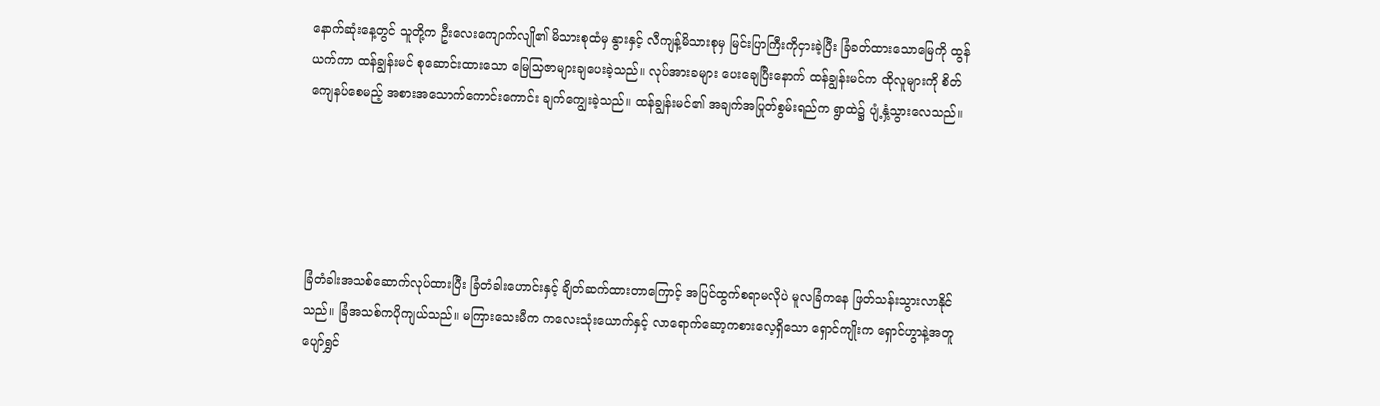နောက်ဆုံးနေ့တွင် သူတို့က ဦးလေးကျောက်လျို၏ မိသားစုထံမှ နွားနှင့် လီကျန့်မိသားစုမှ မြင်းပြာကြီးကိုငှားခဲ့ပြီး ခြံခတ်ထားသောမြေကို ထွန်ယက်ကာ ထန်ချွန်းမင် စုဆောင်းထားသော မြေသြဇာများချပေးခဲ့သည်။ လုပ်အားခများ ပေးချေပြီးနောက် ထန်ချွန်းမင်က ထိုလူများကို စိတ်ကျေနပ်စေမည့် အစားအသောက်ကောင်းကောင်း ချက်ကျွေးခဲ့သည်။ ထန်ချွန်းမင်၏ အချက်အပြုတ်စွမ်းရည်က ရွာထဲ၌ ပျံ့နှံ့သွားလေသည်။





ခြံတံခါးအသစ်ဆောက်လုပ်ထားပြီး ခြံတံခါးဟောင်းနှင့် ချိတ်ဆက်ထားတာကြောင့် အပြင်ထွက်စရာမလိုပဲ မူလခြံကနေ ဖြတ်သန်းသွားလာနိုင်သည်။ ခြံအသစ်ကပိုကျယ်သည်။ မကြားသေးမီက ကလေးသုံးယောက်နှင့် လာရောက်ဆော့ကစားလေ့ရှိသော ရှောင်ကျိုးက ရှောင်ဟွာနဲ့အတူ ပျော်ရွှင်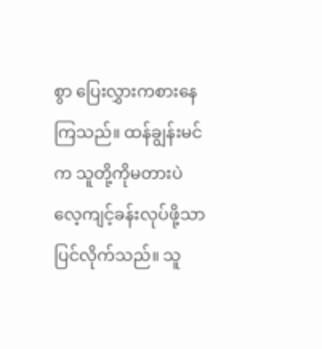စွာ ပြေးလွှားကစားနေကြသည်။ ထန်ချွန်းမင်က သူတို့ကိုမတားပဲ လေ့ကျင့်ခန်းလုပ်ဖို့သာပြင်လိုက်သည်။ သူ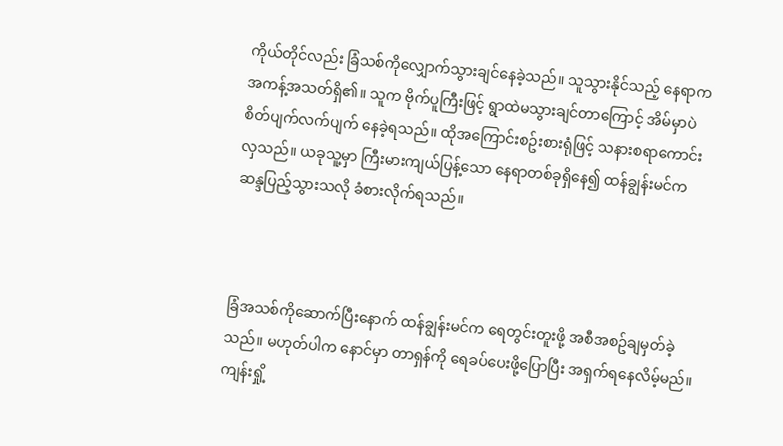ကိုယ်တိုင်လည်း ခြံသစ်ကိုလျှောက်သွားချင်နေခဲ့သည်။ သူသွားနိုင်သည့် နေရာက အကန့်အသတ်ရှိ၏။ သူက ဗိုက်ပူကြီးဖြင့် ရွာထဲမသွားချင်တာကြောင့် အိမ်မှာပဲ စိတ်ပျက်လက်ပျက် နေခဲ့ရသည်။ ထိုအကြောင်းစဥ်းစားရုံဖြင့် သနားစရာကောင်းလှသည်။ ယခုသူ့မှာ ကြီးမားကျယ်ပြန့်သော နေရာတစ်ခုရှိနေ၍ ထန်ချွန်းမင်က ဆန္ဒပြည့်သွားသလို ခံစားလိုက်ရသည်။



ခြံအသစ်ကိုဆောက်ပြီးနောက် ထန်ချွန်းမင်က ရေတွင်းတူးဖို့ အစီအစဥ်ချမှတ်ခဲ့သည်။ မဟုတ်ပါက နောင်မှာ တာရှန်ကို ရေခပ်ပေးဖို့ပြောပြီး အရှက်ရနေလိမ့်မည်။ ကျန်းရှို့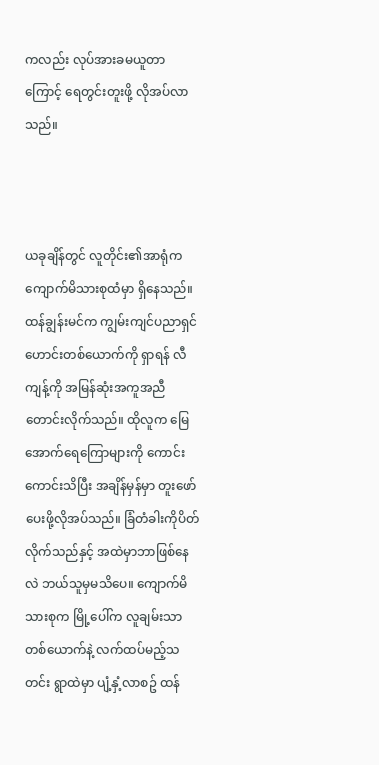ကလည်း လုပ်အားခမယူတာကြောင့် ရေတွင်းတူးဖို့ လိုအပ်လာသည်။



ယခုချိန်တွင် လူတိုင်း၏အာရုံက ကျောက်မိသားစုထံမှာ ရှိနေသည်။ ထန်ချွန်းမင်က ကျွမ်းကျင်ပညာရှင်ဟောင်းတစ်ယောက်ကို ရှာရန် လီကျန့်ကို အမြန်ဆုံးအကူအညီတောင်းလိုက်သည်။ ထိုလူက မြေအောက်ရေကြောများကို ကောင်းကောင်းသိပြီး အချိန်မှန်မှာ တူးဖော်ပေးဖို့လိုအပ်သည်။ ခြံတံခါးကိုပိတ်လိုက်သည်နှင့် အထဲမှာဘာဖြစ်နေလဲ ဘယ်သူမှမသိပေ။ ကျောက်မိသားစုက မြို့ပေါ်က လူချမ်းသာတစ်ယောက်နဲ့ လက်ထပ်မည့်သတင်း ရွာထဲမှာ ပျံ့နှံ့လာစဥ် ထန်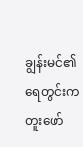ချွန်းမင်၏ရေတွင်းက တူးဖော်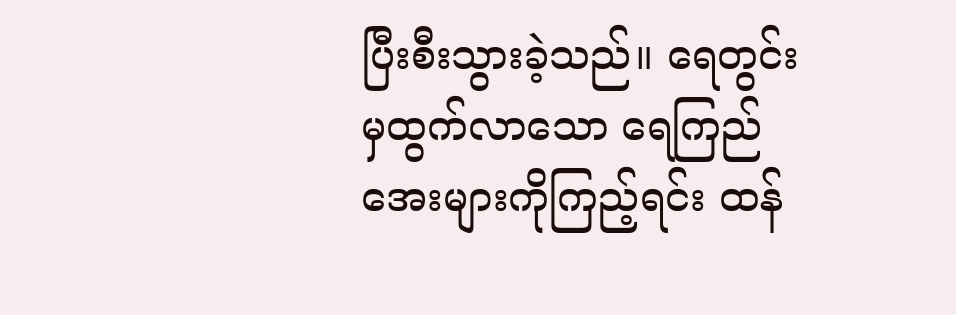ပြီးစီးသွားခဲ့သည်။ ရေတွင်းမှထွက်လာသော ရေကြည်အေးများကိုကြည့်ရင်း ထန်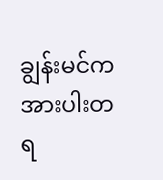ချွန်းမင်က အားပါးတရ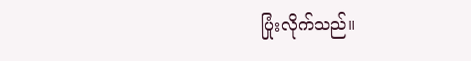ပြုံးလိုက်သည်။